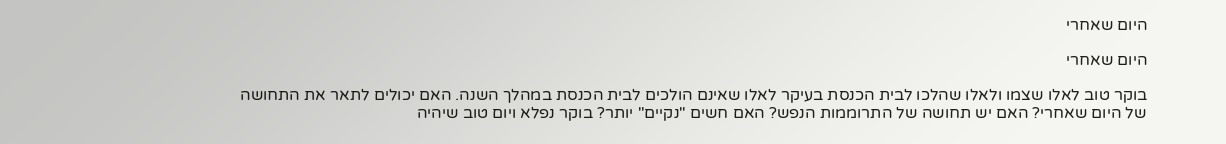היום שאחרי

היום שאחרי

בוקר טוב לאלו שצמו ולאלו שהלכו לבית הכנסת בעיקר לאלו שאינם הולכים לבית הכנסת במהלך השנה. האם יכולים לתאר את התחושה של היום שאחרי? האם יש תחושה של התרוממות הנפש? האם חשים "נקיים" יותר? בוקר נפלא ויום טוב שיהיה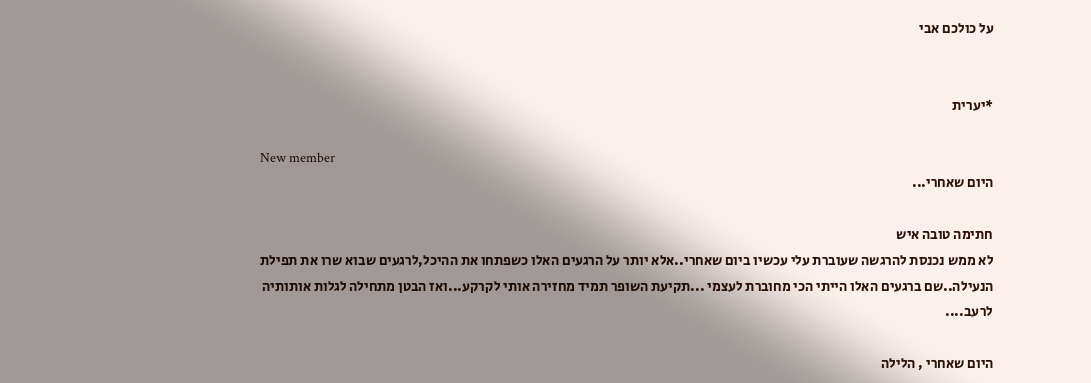על כולכם אבי


*יערית

New member
היום שאחרי...

חתימה טובה איש
לא ממש נכנסת להרגשה שעוברת עלי עכשיו ביום שאחרי..אלא יותר על הרגעים האלו כשפתחו את ההיכל,לרגעים שבוא שרו את תפילת הנעילה..שם ברגעים האלו הייתי הכי מחוברת לעצמי ...תקיעת השופר תמיד מחזירה אותי לקרקע...ואז הבטן מתחילה לגלות אותותיה לרעב....

היום שאחרי , הלילה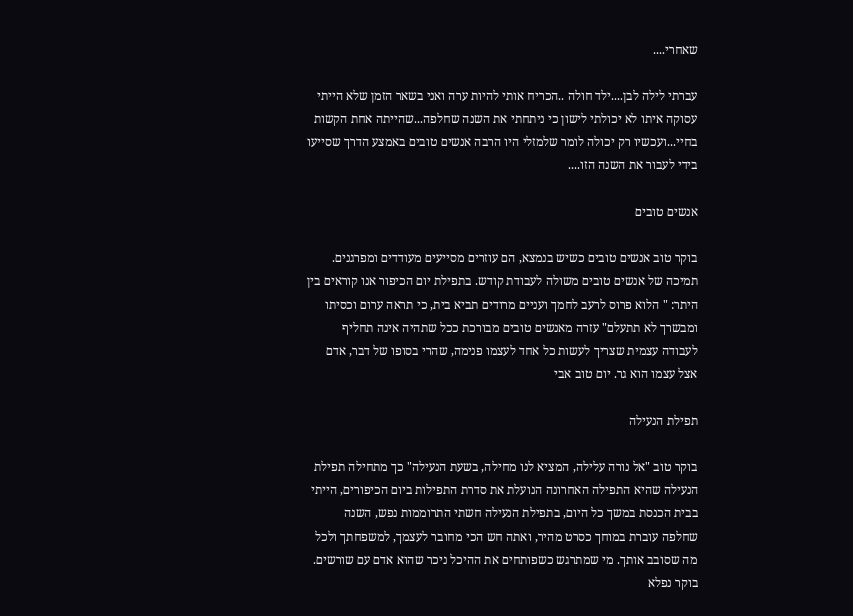שאחרי....

עברתי לילה לבן....ילד חולה ..הכריח אותי להיות ערה ואני בשאר הזמן שלא הייתי עסוקה איתו לא יכולתי לישון כי ניתחתי את השנה שחלפה...שהייתה אחת הקשות בחיי...ועכשיו רק יכולה לומר שלמזלי היו הרבה אנשים טובים באמצע הדרך שסייעו בידי לעבור את השנה הזו....

אנשים טובים

בוקר טוב אנשים טובים כשיש בנמצא, הם עוזרים מסייעים מעודדים ומפרגנים. תמיכה של אנשים טובים משולה לעבודת קודש. בתפילת יום הכיפור אנו קוראים בין היתר: " הלוא פרוס לרעב לחמך ועניים מרודים תביא בית, כי תראה ערום וכסיתו ומבשרך לא תתעלם" עזרה מאנשים טובים מבורכת ככל שתהיה אינה תחליף לעבודה עצמית שצריך לעשות כל אחד לעצמו פנימה, שהרי בסופו של דבר, אדם אצל עצמו הוא גר. יום טוב אבי

תפילת הנעילה

בוקר טוב "אל נורה עלילה, המציא לנו מחילה, בשעת הנעילה" כך מתחילה תפילת הנעילה שהיא התפילה האחרונה הנועלת את סדרת התפילות ביום הכיפורים, הייתי בבית הכנסת במשך כל היום, בתפילת הנעילה חשתי התרוממות נפש, השנה שחלפה עוברת במוחך כסרט מהיר, ואתה חש הכי מחובר לעצמך, למשפחתך ולכל מה שסובב אותך. מי שמתרגש כשפותחים את ההיכל ניכר שהוא אדם עם שורשים. בוקר נפלא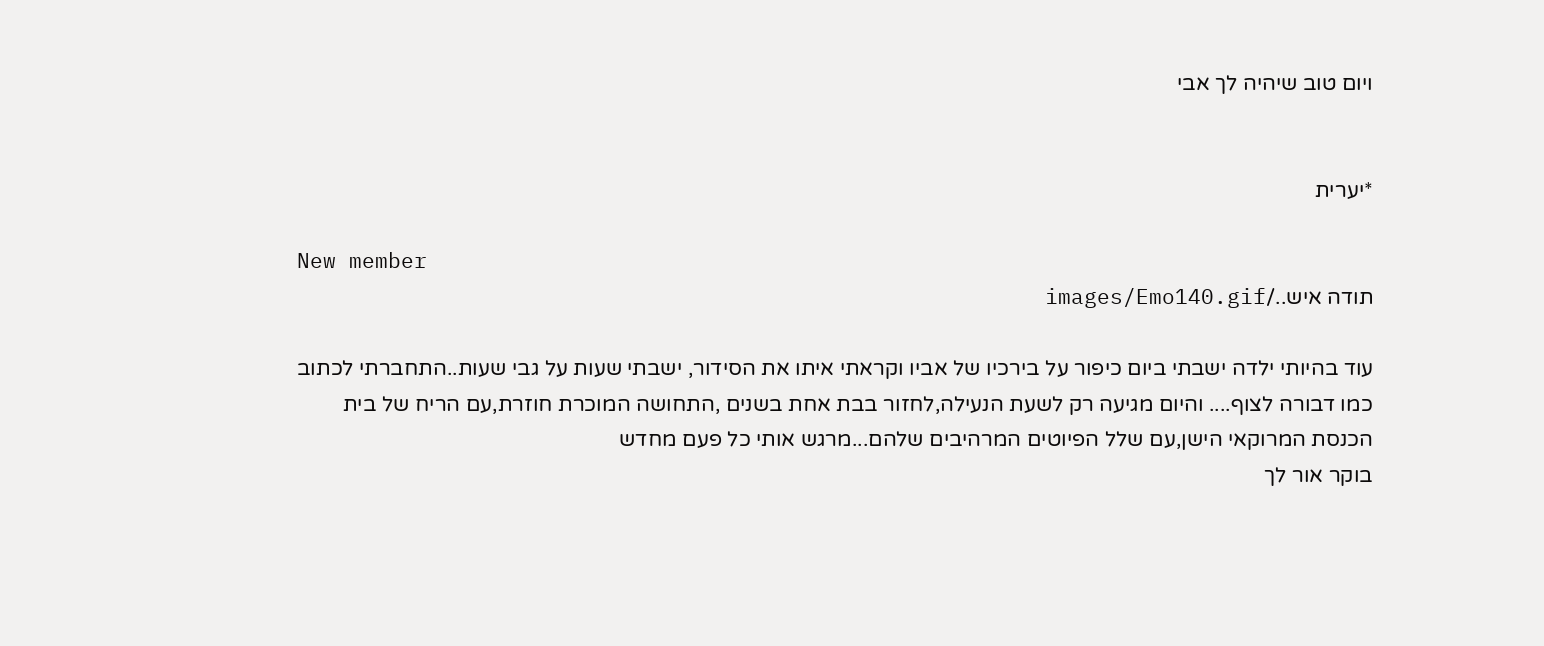ויום טוב שיהיה לך אבי


*יערית

New member
תודה איש../images/Emo140.gif

עוד בהיותי ילדה ישבתי ביום כיפור על בירכיו של אביו וקראתי איתו את הסידור, ישבתי שעות על גבי שעות..התחברתי לכתוב כמו דבורה לצוף.... והיום מגיעה רק לשעת הנעילה,לחזור בבת אחת בשנים ,התחושה המוכרת חוזרת,עם הריח של בית הכנסת המרוקאי הישן,עם שלל הפיוטים המרהיבים שלהם...מרגש אותי כל פעם מחדש
בוקר אור לך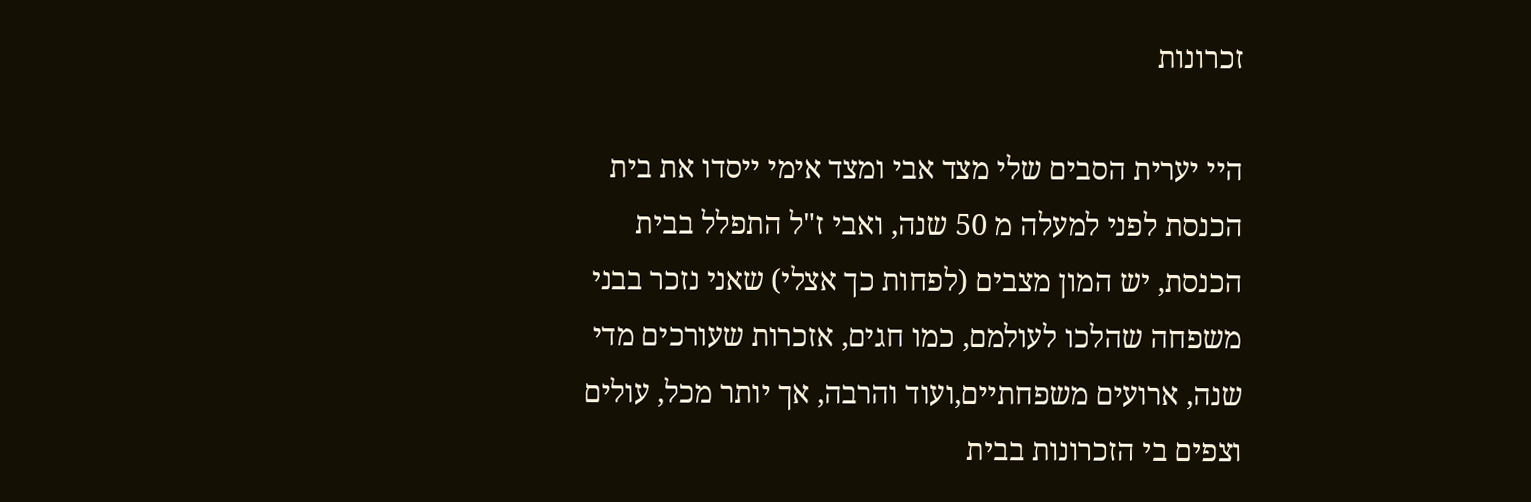זכרונות

היי יערית הסבים שלי מצד אבי ומצד אימי ייסדו את בית הכנסת לפני למעלה מ 50 שנה, ואבי ז"ל התפלל בבית הכנסת, יש המון מצבים (לפחות כך אצלי) שאני נזכר בבני משפחה שהלכו לעולמם, כמו חגים, אזכרות שעורכים מדי שנה, ארועים משפחתיים,ועוד והרבה, אך יותר מכל, עולים וצפים בי הזכרונות בבית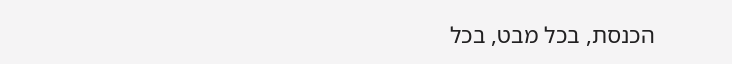הכנסת, בכל מבט, בכל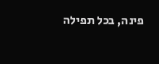פינה, בכל תפילה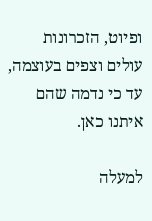ופיוט, הזכרונות עולים וצפים בעוצמה, עד כי נדמה שהם איתנו כאן.

למעלה